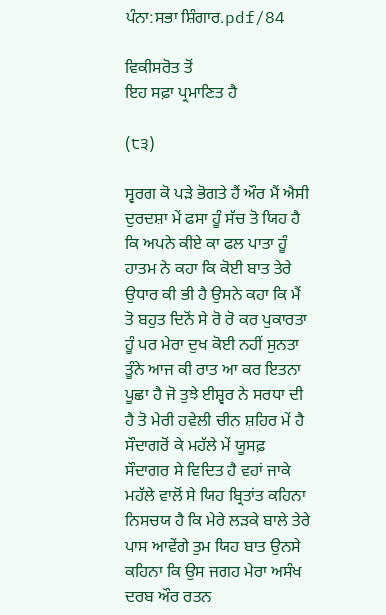ਪੰਨਾ:ਸਭਾ ਸ਼ਿੰਗਾਰ.pdf/84

ਵਿਕੀਸਰੋਤ ਤੋਂ
ਇਹ ਸਫ਼ਾ ਪ੍ਰਮਾਣਿਤ ਹੈ

(੮੩)

ਸ੍ਵਰਗ ਕੋ ਪੜੇ ਭੋਗਤੇ ਹੈਂ ਔਰ ਮੈਂ ਐਸੀ ਦੁਰਦਸ਼ਾ ਮੇਂ ਫਸਾ ਹੂੰ ਸੱਚ ਤੋ ਯਿਹ ਹੈ ਕਿ ਅਪਨੇ ਕੀਏ ਕਾ ਫਲ ਪਾਤਾ ਹੂੰ ਹਾਤਮ ਨੇ ਕਹਾ ਕਿ ਕੋਈ ਬਾਤ ਤੇਰੇ ਉਧਾਰ ਕੀ ਭੀ ਹੈ ਉਸਨੇ ਕਹਾ ਕਿ ਮੈਂ ਤੋ ਬਹੁਤ ਦਿਨੋਂ ਸੇ ਰੋ ਰੋ ਕਰ ਪੁਕਾਰਤਾ ਹੂੰ ਪਰ ਮੇਰਾ ਦੁਖ ਕੋਈ ਨਹੀਂ ਸੁਨਤਾ ਤੂੰਨੇ ਆਜ ਕੀ ਰਾਤ ਆ ਕਰ ਇਤਨਾ ਪੂਛਾ ਹੈ ਜੋ ਤੁਝੇ ਈਸ਼੍ਵਰ ਨੇ ਸਰਧਾ ਦੀ ਹੈ ਤੋ ਮੇਰੀ ਹਵੇਲੀ ਚੀਨ ਸ਼ਹਿਰ ਮੇਂ ਹੈ ਸੌਦਾਗਰੋਂ ਕੇ ਮਹੱਲੇ ਮੇਂ ਯੂਸਫ਼ ਸੌਦਾਗਰ ਸੇ ਵਿਦਿਤ ਹੈ ਵਹਾਂ ਜਾਕੇ ਮਹੱਲੇ ਵਾਲੋਂ ਸੇ ਯਿਹ ਬ੍ਰਿਤਾਂਤ ਕਹਿਨਾ ਨਿਸਚਯ ਹੈ ਕਿ ਮੇਰੇ ਲੜਕੇ ਬਾਲੇ ਤੇਰੇ ਪਾਸ ਆਵੇਂਗੇ ਤੁਮ ਯਿਹ ਬਾਤ ਉਨਸੇ ਕਹਿਨਾ ਕਿ ਉਸ ਜਗਹ ਮੇਰਾ ਅਸੰਖ ਦਰਬ ਔਰ ਰਤਨ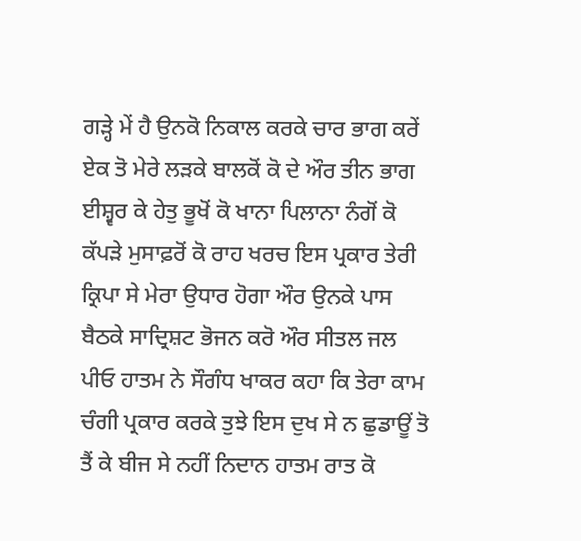ਗੜ੍ਹੇ ਮੇਂ ਹੈ ਉਨਕੋ ਨਿਕਾਲ ਕਰਕੇ ਚਾਰ ਭਾਗ ਕਰੇਂ ਏਕ ਤੋ ਮੇਰੇ ਲੜਕੇ ਬਾਲਕੋਂ ਕੋ ਦੇ ਔਰ ਤੀਨ ਭਾਗ ਈਸ਼੍ਵਰ ਕੇ ਹੇਤੁ ਭੂਖੋਂ ਕੋ ਖਾਨਾ ਪਿਲਾਨਾ ਨੰਗੋਂ ਕੋ ਕੱਪੜੇ ਮੁਸਾਫ਼ਰੋਂ ਕੋ ਰਾਹ ਖਰਚ ਇਸ ਪ੍ਰਕਾਰ ਤੇਰੀ ਕ੍ਰਿਪਾ ਸੇ ਮੇਰਾ ਉਧਾਰ ਹੋਗਾ ਔਰ ਉਨਕੇ ਪਾਸ ਬੈਠਕੇ ਸਾਦ੍ਰਿਸ਼ਟ ਭੋਜਨ ਕਰੋ ਔਰ ਸੀਤਲ ਜਲ ਪੀਓ ਹਾਤਮ ਨੇ ਸੌਗੰਧ ਖਾਕਰ ਕਹਾ ਕਿ ਤੇਰਾ ਕਾਮ ਚੰਗੀ ਪ੍ਰਕਾਰ ਕਰਕੇ ਤੁਝੇ ਇਸ ਦੁਖ ਸੇ ਨ ਛੁਡਾਊਂ ਤੋ ਤੈਂ ਕੇ ਬੀਜ ਸੇ ਨਹੀਂ ਨਿਦਾਨ ਹਾਤਮ ਰਾਤ ਕੋ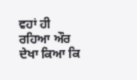ਵਹਾਂ ਹੀ ਰਹਿਆ ਔਰ ਦੇਖਾ ਕਿਆ ਕਿ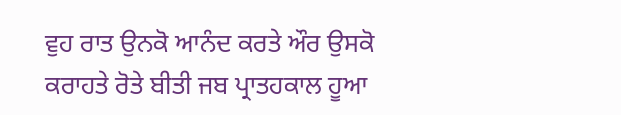ਵੁਹ ਰਾਤ ਉਨਕੋ ਆਨੰਦ ਕਰਤੇ ਔਰ ਉਸਕੋ ਕਰਾਹਤੇ ਰੋਤੇ ਬੀਤੀ ਜਬ ਪ੍ਰਾਤਹਕਾਲ ਹੂਆ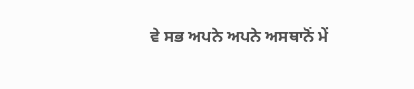ਵੇ ਸਭ ਅਪਨੇ ਅਪਨੇ ਅਸਥਾਨੋਂ ਮੇਂ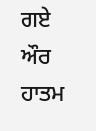ਗਏ ਔਰ ਹਾਤਮ